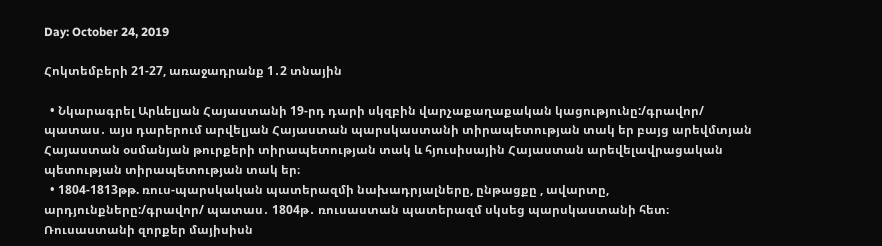Day: October 24, 2019

Հոկտեմբերի 21-27, առաջադրանք 1․2 տնային

  • Նկարագրել Արևելյան Հայաստանի 19-րդ դարի սկզբին վարչաքաղաքական կացությունը:/գրավոր/ պատաս․ այս դարերում արվելյան Հայաստան պարսկաստանի տիրապետության տակ եր բայց արեվմտյան Հայաստան օսմանյան թուրքերի տիրապետության տակ և հյուսիսային Հայաստան արեվելավրացական պետության տիրապետության տակ եր։
  • 1804-1813թթ. ռուս-պարսկական պատերազմի նախադրյալները, ընթացքը , ավարտը, արդյունքները:/գրավոր/ պատաս․ 1804թ․ ռուսաստան պատերազմ սկսեց պարսկաստանի հետ։ Ռուսաստանի զորքեր մայիսիսն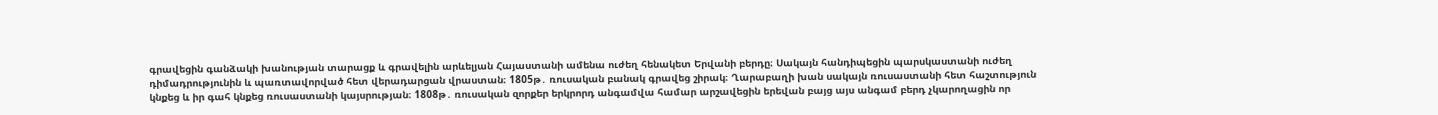գրավեցին գանձակի խանության տարացք և գրավելին արևելյան Հայաստանի ամենա ուժեղ հենակետ Երվանի բերդը։ Սակայն հանդիպեցին պարսկաստանի ուժեղ դիմադրությունին և պառտավորված հետ վերադարցան վրաստան։ 1805թ․ ռուսական բանակ գրավեց շիրակ։ Ղարաբաղի խան սակայն ռուսաստանի հետ հաշտություն կնքեց և իր գահ կնքեց ռուսաստանի կայսրության։ 1808թ․ ռուսական զորքեր երկրորդ անգամվա համար արշավեցին երեվան բայց այս անգամ բերդ չկարողացին որ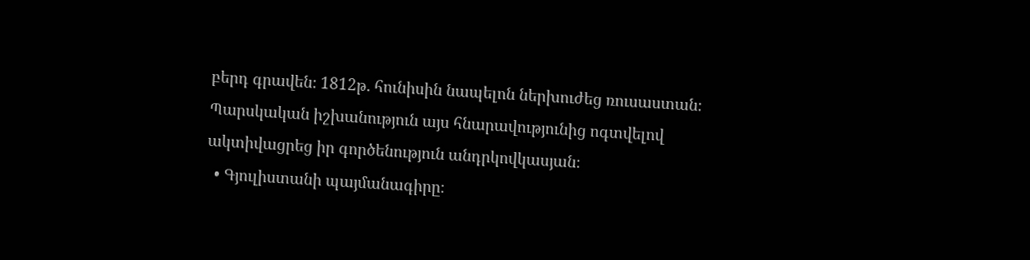բերդ գրավեն։ 1812թ․ հունիսին նապելոն ներխուժեց ռուսաստան։ Պարսկական իշխանություն այս հնարավությունից ոգտվելով ակտիվացրեց իր գործենություն անդրկովկասյան։
  • Գյուլիստանի պայմանագիրը։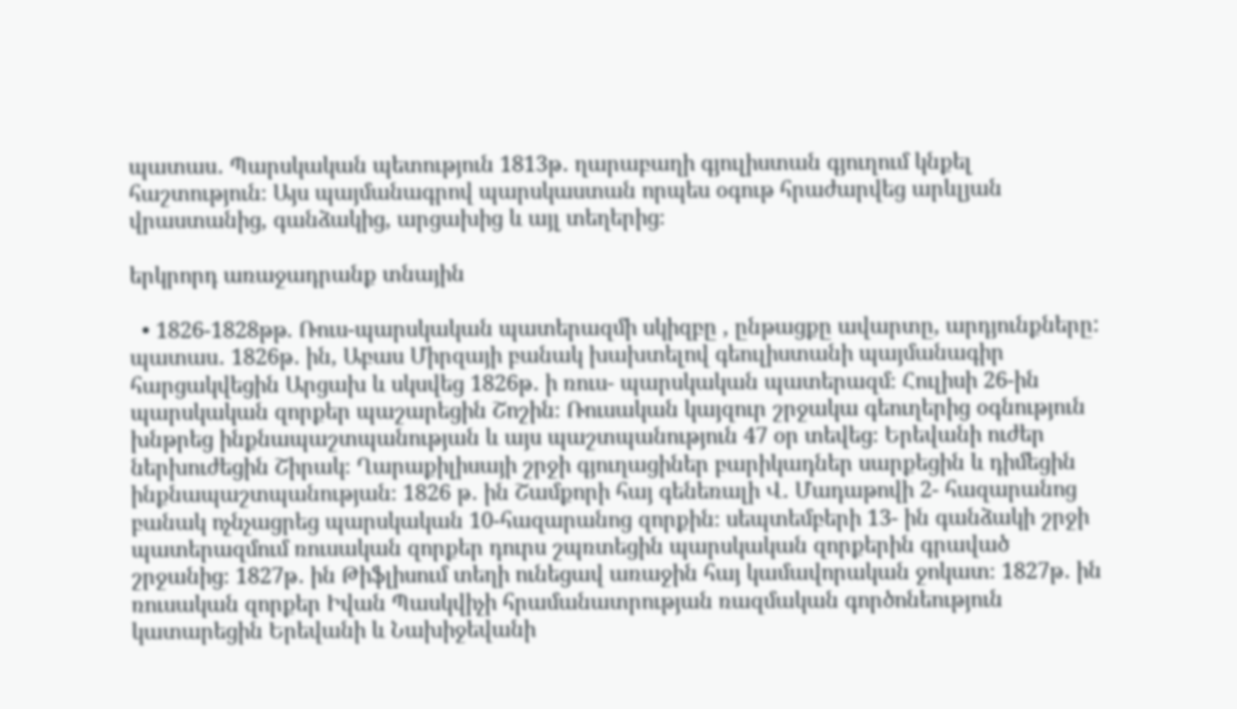պատաս․ Պարսկական պետություն 1813թ․ ղարաբաղի գյուլիստան գյուղում կնքել հաշտություն։ Այս պայմանագրով պարսկաստան որպես օգութ հրաժարվեց արևլյան վրաստանից, գանձակից, արցախից և այլ տեղերից։

երկրորդ առաջադրանք տնային

  • 1826-1828թթ. Ռուս-պարսկական պատերազմի սկիզբը , ընթացքը ավարտը, արդյունքները: պատաս․ 1826թ․ ին, Աբաս Միրզայի բանակ խախտելով գեուլիստանի պայմանագիր հարցակվեցին Արցախ և սկսվեց 1826թ․ ի ռուս- պարսկական պատերազմ։ Հուլիսի 26-ին պարսկական զորքեր պաշարեցին Շոշին։ Ռուսական կայզուր շրջակա գեուղերից օգնություն խնթրեց ինքնապաշտպանության և այս պաշտպանություն 47 օր տեվեց։ Երեվանի ուժեր ներխուժեցին Շիրակ։ Ղարաքիլիսայի շրջի գյուղացիներ բարիկադներ սարքեցին և դիմեցին ինքնապաշտպանության։ 1826 թ․ ին Շամքորի հայ գենեռալի Վ․ Մադաթովի 2- հազարանոց բանակ ոչնչացրեց պարսկական 10-հազարանոց զորքին։ սեպտեմբերի 13- ին գանձակի շրջի պատերազմում ռուսական զորքեր դուրս շպռտեցին պարսկական զորքերին գրաված շրջանից։ 1827թ․ ին Թիֆլիսում տեղի ունեցավ առաջին հայ կամավորական ջոկատ։ 1827թ․ ին ռուսական զորքեր Իվան Պասկվիչի հրամանատրության ռազմական գործոնեություն կատարեցին Երեվանի և Նախիջեվանի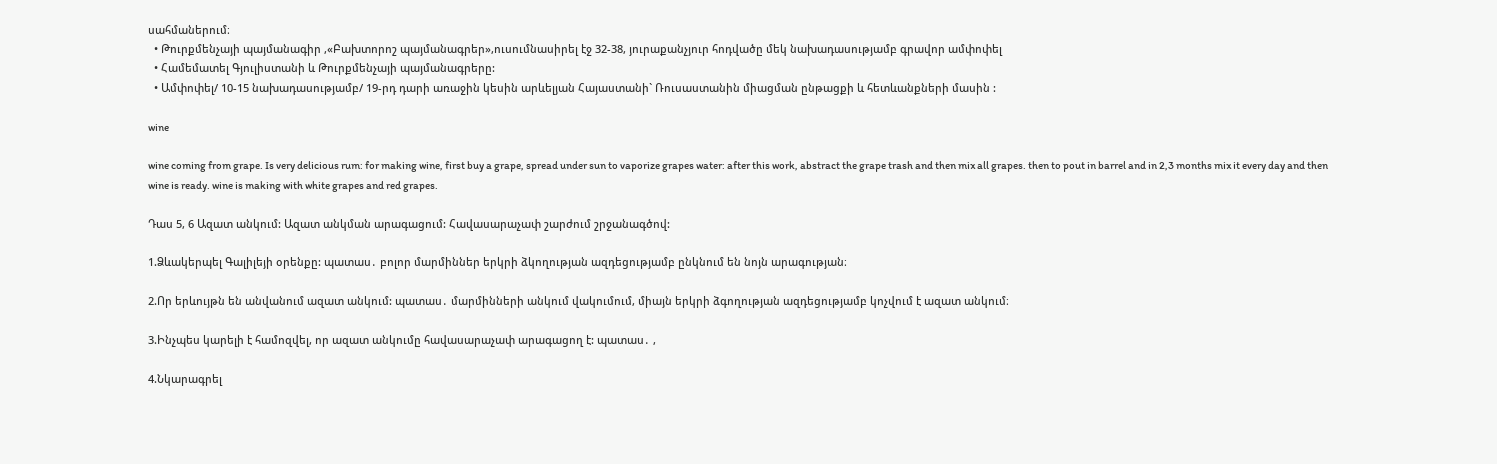սահմաներում։
  • Թուրքմենչայի պայմանագիր ,«Բախտորոշ պայմանագրեր»,ուսումնասիրել էջ 32-38, յուրաքանչյուր հոդվածը մեկ նախադասությամբ գրավոր ամփոփել
  • Համեմատել Գյուլիստանի և Թուրքմենչայի պայմանագրերը:
  • Ամփոփել/ 10-15 նախադասությամբ/ 19-րդ դարի առաջին կեսին արևելյան Հայաստանի` Ռուսաստանին միացման ընթացքի և հետևանքների մասին :

wine

wine coming from grape. Is very delicious rum: for making wine, first buy a grape, spread under sun to vaporize grapes water: after this work, abstract the grape trash and then mix all grapes. then to pout in barrel and in 2,3 months mix it every day and then wine is ready. wine is making with white grapes and red grapes.

Դաս 5, 6 Ազատ անկում: Ազատ անկման արագացում: Հավասարաչափ շարժում շրջանագծով:

1.Ձևակերպել Գալիլեյի օրենքը: պատաս․ բոլոր մարմիններ երկրի ձկողության ազդեցությամբ ընկնում են նոյն արագության։

2.Որ երևույթն են անվանում ազատ անկում: պատաս․ մարմինների անկում վակումում, միայն երկրի ձգողության ազդեցությամբ կոչվում է ազատ անկում։

3.Ինչպես կարելի է համոզվել, որ ազատ անկումը հավասարաչափ արագացող է: պատաս․ ,

4.Նկարագրել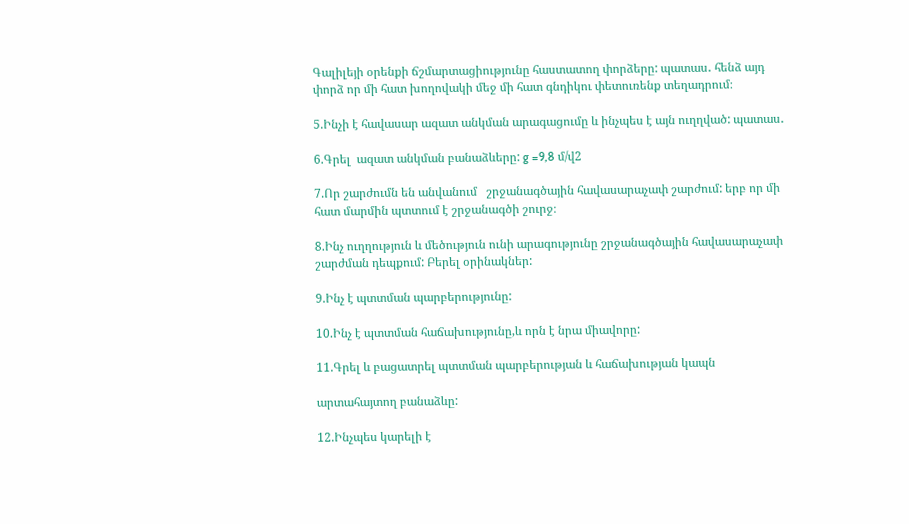Գալիլեյի օրենքի ճշմարտացիությունը հաստատող փորձերը: պատաս․ հենձ այդ փորձ որ մի հատ խողովակի մեջ մի հատ գնդիկու փետուռենք տեղադրում։

5.Ինչի է հավասար ազատ անկման արագացումը և ինչպես է այն ուղղված: պատաս․

6.Գրել  ազատ անկման բանաձևերը: g =9,8 մ/վ2

7.Որ շարժումն են անվանում   շրջանագծային հավասարաչափ շարժում: երբ որ մի հատ մարմին պտտում է շրջանագծի շուրջ։

8.Ինչ ուղղություն և մեծություն ունի արագությունը շրջանագծային հավասարաչափ շարժման դեպքում: Բերել օրինակներ:

9.Ինչ է պտտման պարբերությունը:

10.Ինչ է պտտման հաճախությունը,և որն է նրա միավորը:

11.Գրել և բացատրել պտտման պարբերության և հաճախության կապն

արտահայտող բանաձևը:

12.Ինչպես կարելի է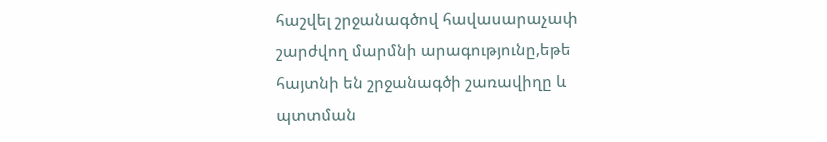հաշվել շրջանագծով հավասարաչափ շարժվող մարմնի արագությունը,եթե հայտնի են շրջանագծի շառավիղը և պտտման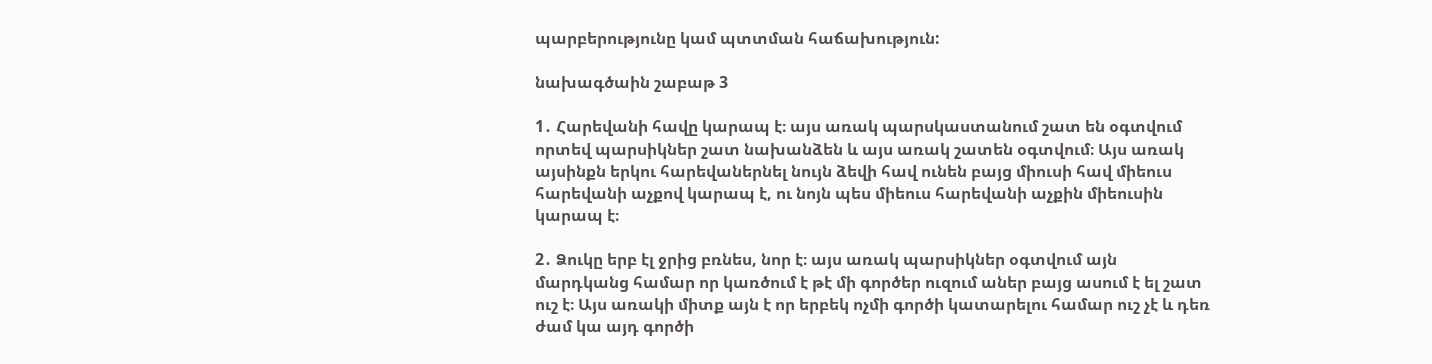պարբերությունը կամ պտտման հաճախություն:

նախագծաին շաբաթ 3

1․ Հարեվանի հավը կարապ է։ այս առակ պարսկաստանում շատ են օգտվում որտեվ պարսիկներ շատ նախանձեն և այս առակ շատեն օգտվում։ Այս առակ այսինքն երկու հարեվաներնել նույն ձեվի հավ ունեն բայց միուսի հավ միեուս հարեվանի աչքով կարապ է, ու նոյն պես միեուս հարեվանի աչքին միեուսին կարապ է։

2․ Ձուկը երբ էլ ջրից բռնես, նոր է։ այս առակ պարսիկներ օգտվում այն մարդկանց համար որ կառծում է թէ մի գործեր ուզում աներ բայց ասում է ել շատ ուշ է։ Այս առակի միտք այն է որ երբեկ ոչմի գործի կատարելու համար ուշ չէ և դեռ ժամ կա այդ գործի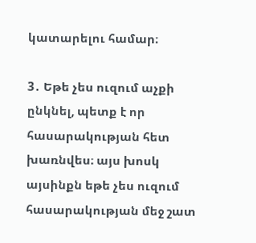կատարելու համար։

3․ Եթե չես ուզում աչքի ընկնել, պետք է որ հասարակության հետ խառնվես։ այս խոսկ այսինքն եթե չես ուզում հասարակության մեջ շատ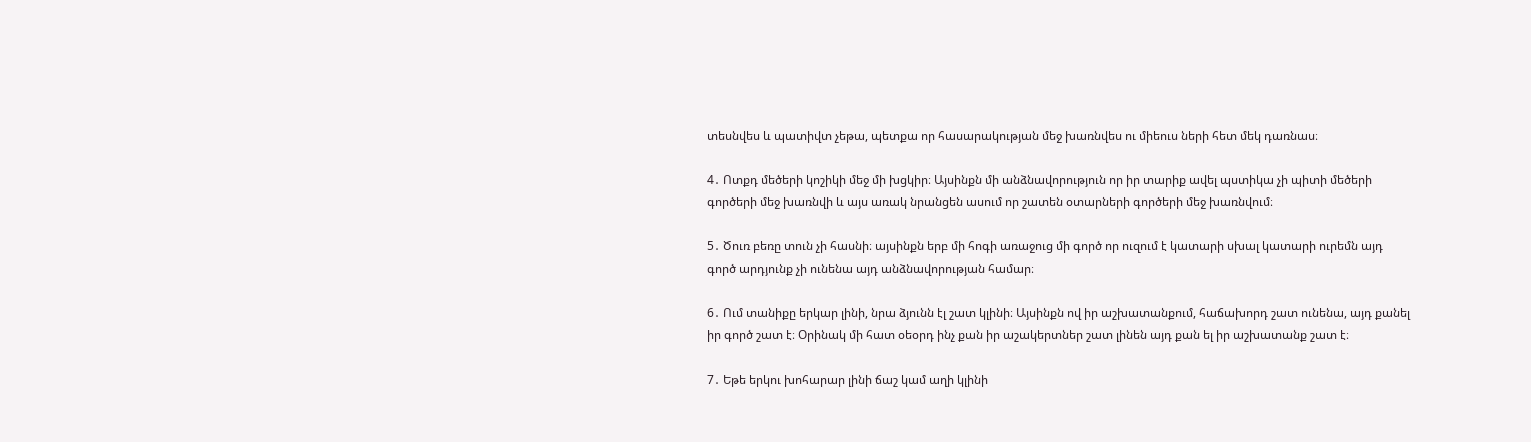տեսնվես և պատիվտ չեթա, պետքա որ հասարակության մեջ խառնվես ու միեուս ների հետ մեկ դառնաս։

4․ Ոտքդ մեծերի կոշիկի մեջ մի խցկիր։ Այսինքն մի անձնավորություն որ իր տարիք ավել պստիկա չի պիտի մեծերի գործերի մեջ խառնվի և այս առակ նրանցեն ասում որ շատեն օտարների գործերի մեջ խառնվում։

5․ Ծուռ բեռը տուն չի հասնի։ այսինքն երբ մի հոգի առաջուց մի գործ որ ուզում է կատարի սխալ կատարի ուրեմն այդ գործ արդյունք չի ունենա այդ անձնավորության համար։

6․ Ում տանիքը երկար լինի, նրա ձյունն էլ շատ կլինի։ Այսինքն ով իր աշխատանքում, հաճախորդ շատ ունենա, այդ քանել իր գործ շատ է։ Օրինակ մի հատ օեօրդ ինչ քան իր աշակերտներ շատ լինեն այդ քան ել իր աշխատանք շատ է։

7․ Եթե երկու խոհարար լինի ճաշ կամ աղի կլինի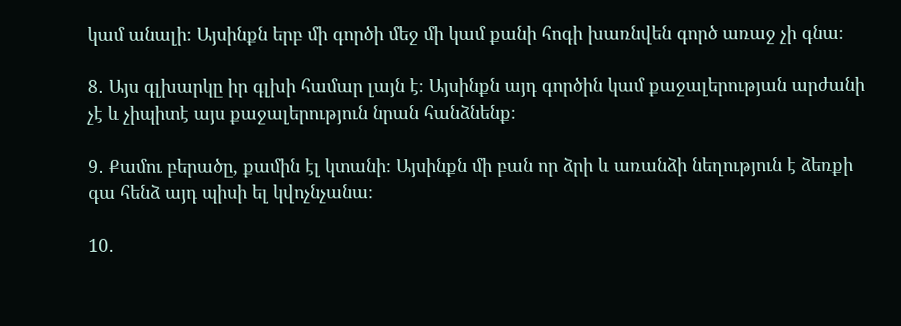կամ անալի։ Այսինքն երբ մի գործի մեջ մի կամ քանի հոգի խառնվեն գործ առաջ չի գնա։

8․ Այս գլխարկը իր գլխի համար լայն է։ Այսինքն այդ գործին կամ քաջալերության արժանի չէ և չիպիտէ այս քաջալերություն նրան հանձնենք։

9․ Քամու բերածը, քամին էլ կտանի։ Այսինքն մի բան որ ձրի և առանձի նեղություն է ձեռքի գա հենձ այդ պիսի ել կվոչնչանա։

10․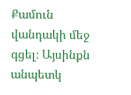Քամուն վանդակի մեջ գցել։ Այսինքն անպետկ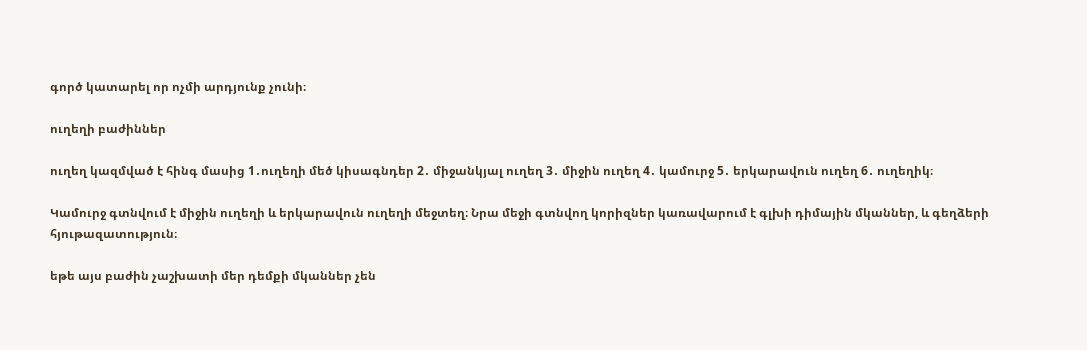գործ կատարել որ ոչմի արդյունք չունի։

ուղեղի բաժիններ

ուղեղ կազմված է հինգ մասից 1․ուղեղի մեծ կիսագնդեր 2․ միջանկյալ ուղեղ 3․ միջին ուղեղ 4․ կամուրջ 5․ երկարավուն ուղեղ 6․ ուղեղիկ։

Կամուրջ գտնվում է միջին ուղեղի և երկարավուն ուղեղի մեջտեղ։ Նրա մեջի գտնվող կորիզներ կառավարում է գլխի դիմային մկաններ, և գեղձերի հյութազատություն։

եթե այս բաժին չաշխատի մեր դեմքի մկաններ չեն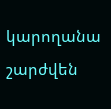կարողանա շարժվեն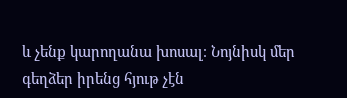և չենք կարողանա խոսալ։ Նոյնիսկ մեր գեղձեր իրենց հյութ չէն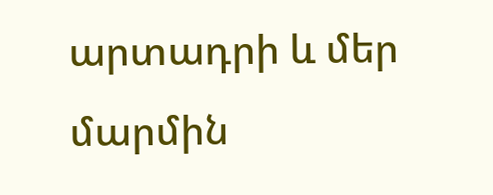արտադրի և մեր մարմին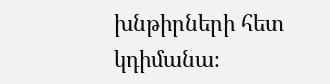խնթիրների հետ կդիմանա։